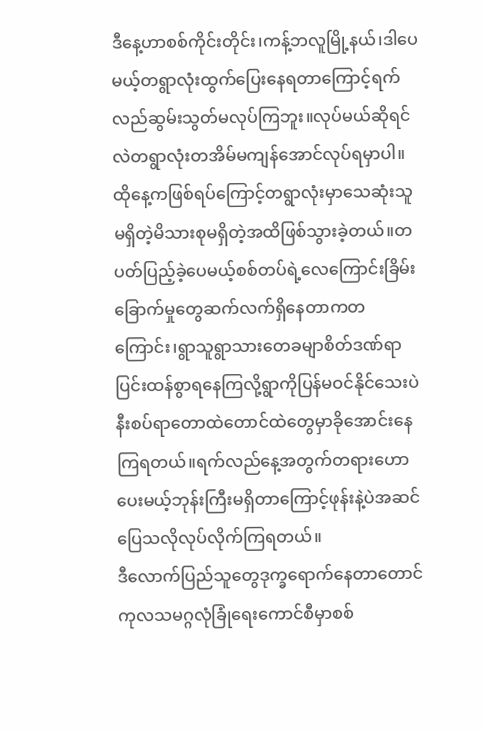ဒီနေ့ဟာစစ်ကိုင်းတိုင်း၊ကန့်ဘလူမြို့နယ်၊ဒါပေမယ့်တရွာလုံးထွက်ပြေးနေရတာကြောင့်ရက်လည်ဆွမ်းသွတ်မလုပ်ကြဘူး။လုပ်မယ်ဆိုရင်လဲတရွာလုံးတအိမ်မကျန်အောင်လုပ်ရမှာပါ။ထိုနေ့ကဖြစ်ရပ်ကြောင့်တရွာလုံးမှာသေဆုံးသူမရှိတဲ့မိသားစုမရှိတဲ့အထိဖြစ်သွားခဲ့တယ်။တပတ်ပြည့်ခဲ့ပေမယ့်စစ်တပ်ရဲ့လေကြောင်းခြိမ်းခြောက်မှုတွေဆက်လက်ရှိနေတာကတကြောင်း၊ရွာသူရွာသားတေခမျာစိတ်ဒဏ်ရာပြင်းထန်စွာရနေကြလို့ရွာကိုပြန်မဝင်နိုင်သေးပဲနီးစပ်ရာတောထဲတောင်ထဲတွေမှာခိုအောင်းနေကြရတယ်။ရက်လည်နေ့အတွက်တရားဟောပေးမယ့်ဘုန်းကြီးမရှိတာကြောင့်ဖုန်းနဲ့ပဲအဆင်ပြေသလိုလုပ်လိုက်ကြရတယ်။
ဒီလောက်ပြည်သူတွေဒုက္ခရောက်နေတာတောင်ကုလသမဂ္ဂလုံခြုံရေးကောင်စီမှာစစ်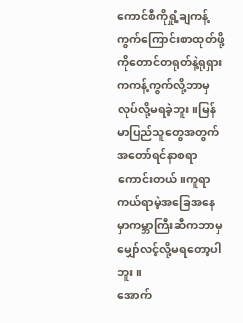ကောင်စီကိုရှုံ့ချကန့်ကွက်ကြောင်းစာထုတ်ဖို့ကိုတောင်တရုတ်နဲ့ရုရှားကကန့်ကွက်လို့ဘာမှလုပ်လို့မရခဲ့ဘူး။မြန်မာပြည်သူတွေအတွက်အတော်ရင်နာစရာကောင်းတယ်။ကူရာကယ်ရာမဲ့အခြေအနေမှာကမ္ဘာကြီးဆီကဘာမှမျှော်လင့်လို့မရတော့ပါဘူး။
အောက်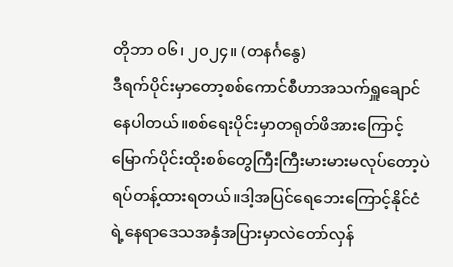တိုဘာ ၀၆၊ ၂၀၂၄။ (တနင်္ဂနွေ)
ဒီရက်ပိုင်းမှာတော့စစ်ကောင်စီဟာအသက်ရှူချောင်နေပါတယ်။စစ်ရေးပိုင်းမှာတရုတ်ဖိအားကြောင့်မြောက်ပိုင်းထိုးစစ်တွေကြီးကြီးမားမားမလုပ်တော့ပဲရပ်တန့်ထားရတယ်။ဒါ့အပြင်ရေဘေးကြောင့်နိုင်ငံရဲ့နေရာဒေသအနှံအပြားမှာလဲတော်လှန်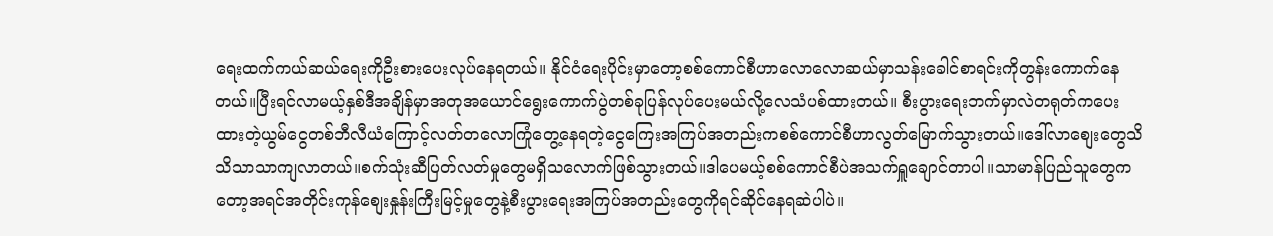ရေးထက်ကယ်ဆယ်ရေးကိုဦးစားပေးလုပ်နေရတယ်။ နိုင်ငံရေးပိုင်းမှာတော့စစ်ကောင်စီဟာလောလောဆယ်မှာသန်းခေါင်စာရင်းကိုတွန်းကောက်နေတယ်။ပြီးရင်လာမယ့်နှစ်ဒီအချိန်မှာအတုအယောင်ရွေးကောက်ပွဲတစ်ခုပြန်လုပ်ပေးမယ်လို့လေသံပစ်ထားတယ်။ စီးပွားရေးဘက်မှာလဲတရုတ်ကပေးထားတဲ့ယွမ်ငွေတစ်ဘီလီယံကြောင့်လတ်တလောကြုံတွေ့နေရတဲ့ငွေကြေးအကြပ်အတည်းကစစ်ကောင်စီဟာလွတ်မြောက်သွားတယ်။ဒေါ်လာစျေးတွေသိသိသာသာကျလာတယ်။စက်သုံးဆီပြတ်လတ်မှုတွေမရှိသလောက်ဖြစ်သွားတယ်။ဒါပေမယ့်စစ်ကောင်စီပဲအသက်ရှူချောင်တာပါ။သာမာန်ပြည်သူတွေကတော့အရင်အတိုင်းကုန်စျေးနှုန်းကြီးမြင့်မှုတွေနဲ့စီးပွားရေးအကြပ်အတည်းတွေကိုရင်ဆိုင်နေရဆဲပါပဲ။